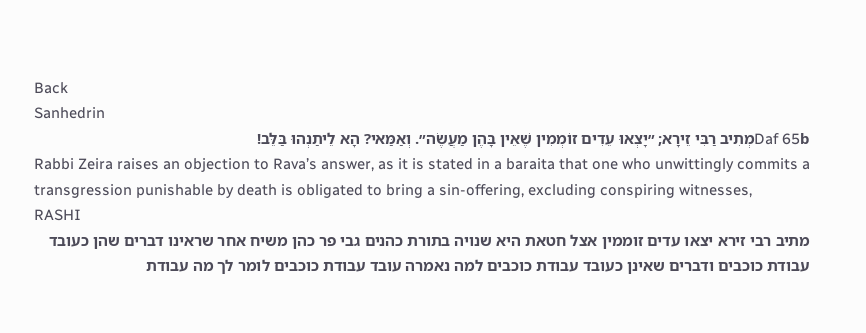Back
Sanhedrin
Daf 65bמְתִיב רַבִּי זֵירָא; ״יָצְאוּ עֵדִים זוֹמְמִין שֶׁאֵין בָּהֶן מַעֲשֶׂה״. וְאַמַּאי? הָא לֵיתַנְהוּ בַּלֵּב!
Rabbi Zeira raises an objection to Rava’s answer, as it is stated in a baraita that one who unwittingly commits a transgression punishable by death is obligated to bring a sin-offering, excluding conspiring witnesses,
RASHI
מתיב רבי זירא יצאו עדים זוממין אצל חטאת היא שנויה בתורת כהנים גבי פר כהן משיח אחר שראינו דברים שהן כעובד עבודת כוכבים ודברים שאינן כעובד עבודת כוכבים למה נאמרה עובד עבודת כוכבים לומר לך מה עבודת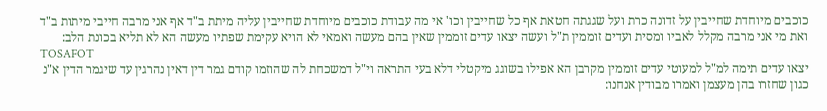כוכבים מיוחדת שחייבין על זדונה כרת ועל שגגתה חטאת אף כל שחייבין וכו' אי מה עבודת כוכבים מיוחדת שחייבין עליה מיתת ב"ד אף אני מרבה חייבי מיתות ב"ד ואת מי אני מרבה מקלל לאביו ומסית ועדים זוממין ת"ל ועשה יצאו עדים זוממין שאין בהם מעשה ואמאי לא הויא עקימת שפתיו מעשה הא לא תליא בכונת הלב:
TOSAFOT
יצאו עדים תימה למ"ל למעוטי עדים זוממין מקרבן הא אפילו בשוגג מיקטלי דלא בעי התראה וי"ל דמשכחת לה שהוזמו קודם גמר דין דאין נהרגין עד שיגמר הדין א"נ כגון שחזרו בהן מעצמן ואמרו מבודין אנחנו: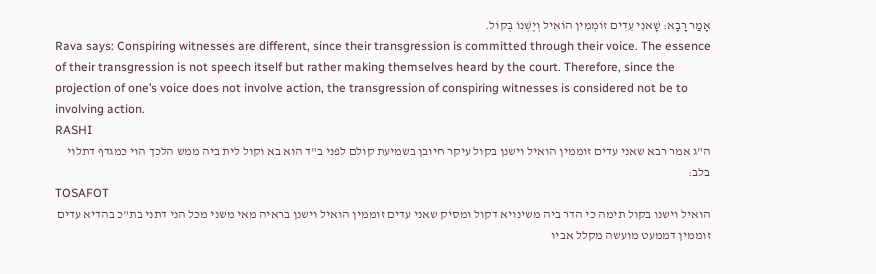אָמַר רָבָא: שָׁאנֵי עֵדִים זוֹמְמִין הוֹאִיל וְיֶשְׁנוֹ בְּקוֹל.
Rava says: Conspiring witnesses are different, since their transgression is committed through their voice. The essence of their transgression is not speech itself but rather making themselves heard by the court. Therefore, since the projection of one’s voice does not involve action, the transgression of conspiring witnesses is considered not be to involving action.
RASHI
ה"ג אמר רבא שאני עדים זוממין הואיל וישנן בקול עיקר חיובן בשמיעת קולם לפני ב"ד הוא בא וקול לית ביה ממש הלכך הוי כמגדף דתלוי בלב:
TOSAFOT
הואיל וישנו בקול תימה כי הדר ביה משינויא דקול ומסיק שאני עדים זוממין הואיל וישנן בראיה מאי משני מכל הני דתני בת"כ בהדיא עדים זוממין דממעט מועשה מקלל אביו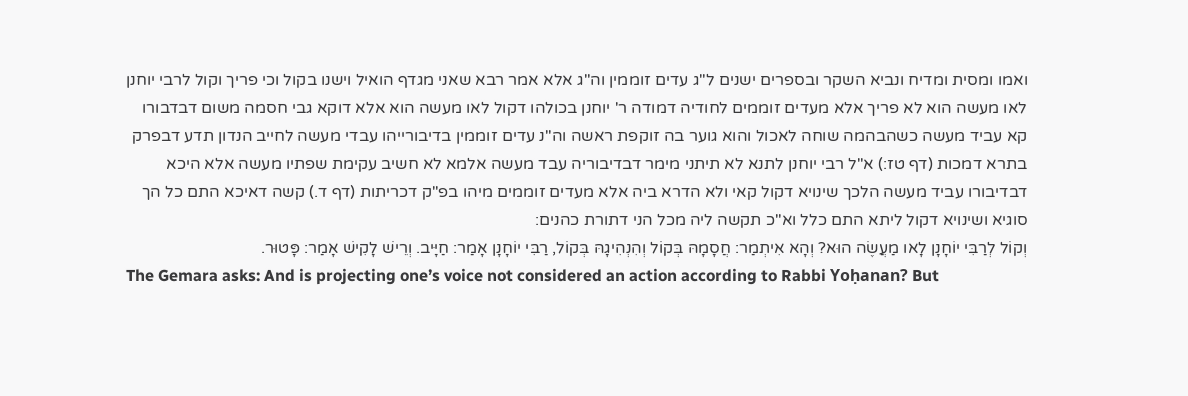ואמו ומסית ומדיח ונביא השקר ובספרים ישנים ל"ג עדים זוממין וה"ג אלא אמר רבא שאני מגדף הואיל וישנו בקול וכי פריך וקול לרבי יוחנן לאו מעשה הוא לא פריך אלא מעדים זוממים לחודיה דמודה ר' יוחנן בכולהו דקול לאו מעשה הוא אלא דוקא גבי חסמה משום דבדבורו קא עביד מעשה כשהבהמה שוחה לאכול והוא גוער בה זוקפת ראשה וה"נ עדים זוממין בדיבורייהו עבדי מעשה לחייב הנדון תדע דבפרק בתרא דמכות (דף טז:) א"ל רבי יוחנן לתנא לא תיתני מימר דבדיבוריה עבד מעשה אלמא לא חשיב עקימת שפתיו מעשה אלא היכא דבדיבורו עביד מעשה הלכך שינויא דקול קאי ולא הדרא ביה אלא מעדים זוממים מיהו בפ"ק דכריתות (דף ד.) קשה דאיכא התם כל הך סוגיא ושינויא דקול ליתא התם כלל וא"כ תקשה ליה מכל הני דתורת כהנים:
וְקוֹל לְרַבִּי יוֹחָנָן לָאו מַעֲשֶׂה הוּא? וְהָא אִיתְמַר: חֲסָמָהּ בְּקוֹל וְהִנְהִיגָהּ בְּקוֹל, רַבִּי יוֹחָנָן אָמַר: חַיָּיב. וְרֵישׁ לָקִישׁ אָמַר: פָּטוּר.
The Gemara asks: And is projecting one’s voice not considered an action according to Rabbi Yoḥanan? But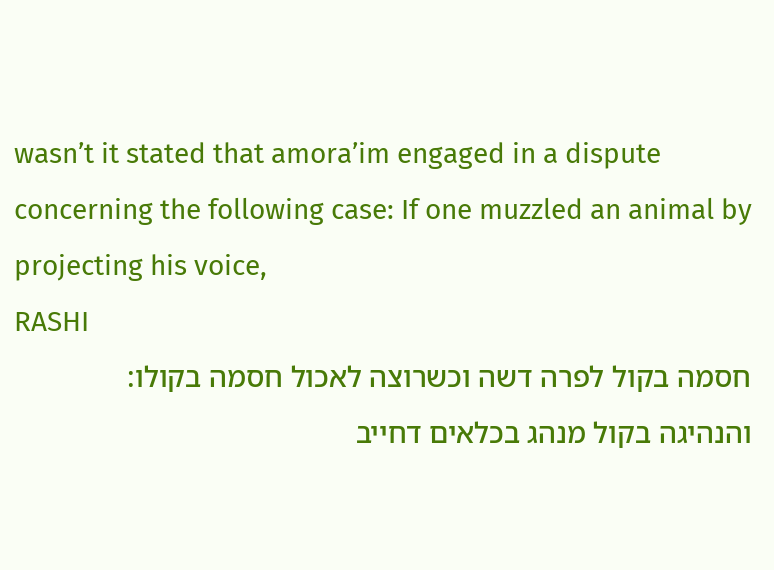wasn’t it stated that amora’im engaged in a dispute concerning the following case: If one muzzled an animal by projecting his voice,
RASHI
חסמה בקול לפרה דשה וכשרוצה לאכול חסמה בקולו:
והנהיגה בקול מנהג בכלאים דחייב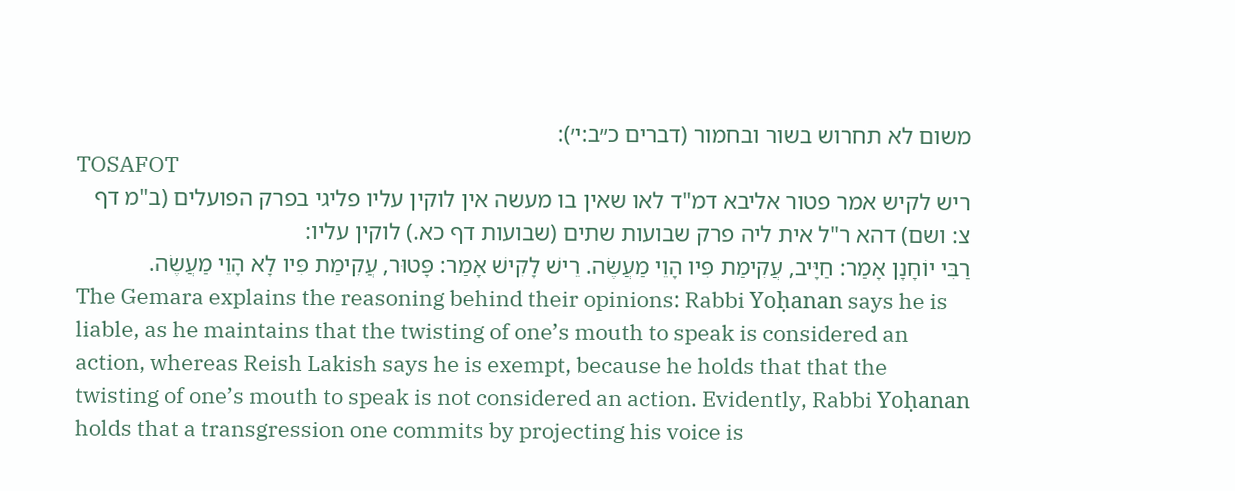משום לא תחרוש בשור ובחמור (דברים כ״ב:י׳):
TOSAFOT
ריש לקיש אמר פטור אליבא דמ"ד לאו שאין בו מעשה אין לוקין עליו פליגי בפרק הפועלים (ב"מ דף צ: ושם) דהא ר"ל אית ליה פרק שבועות שתים (שבועות דף כא.) לוקין עליו:
רַבִּי יוֹחָנָן אָמַר: חַיָּיב, עֲקִימַת פִּיו הָוֵי מַעֲשֶׂה. רֵישׁ לָקִישׁ אָמַר: פָּטוּר, עֲקִימַת פִּיו לָא הָוֵי מַעֲשֶׂה.
The Gemara explains the reasoning behind their opinions: Rabbi Yoḥanan says he is liable, as he maintains that the twisting of one’s mouth to speak is considered an action, whereas Reish Lakish says he is exempt, because he holds that that the twisting of one’s mouth to speak is not considered an action. Evidently, Rabbi Yoḥanan holds that a transgression one commits by projecting his voice is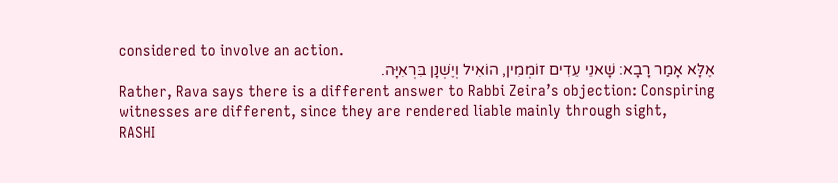considered to involve an action.
אֶלָּא אָמַר רָבָא: שָׁאנֵי עֵדִים זוֹמְמִין, הוֹאִיל וְיֶשְׁנָן בִּרְאִיָּה.
Rather, Rava says there is a different answer to Rabbi Zeira’s objection: Conspiring witnesses are different, since they are rendered liable mainly through sight,
RASHI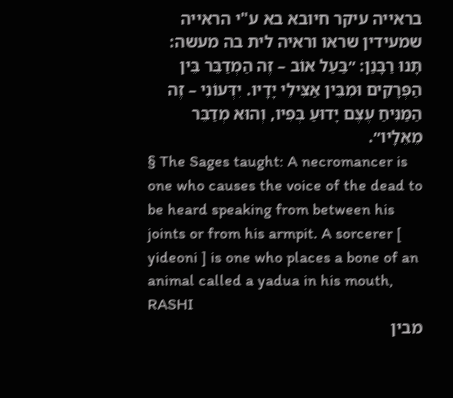בראייה עיקר חיובא בא ע"י הראייה שמעידין שראו וראיה לית בה מעשה:
תָּנוּ רַבָּנַן: ״בַּעַל אוֹב – זֶה הַמְדַבֵּר בֵּין הַפְּרָקִים וּמִבֵּין אַצִּילֵי יָדָיו. יִדְּעוֹנִי – זֶה הַמַּנִּיחַ עֶצֶם יָדוּעַ בְּפִיו, וְהוּא מְדַבֵּר מֵאֵלָיו״.
§ The Sages taught: A necromancer is one who causes the voice of the dead to be heard speaking from between his joints or from his armpit. A sorcerer [ yideoni ] is one who places a bone of an animal called a yadua in his mouth,
RASHI
מבין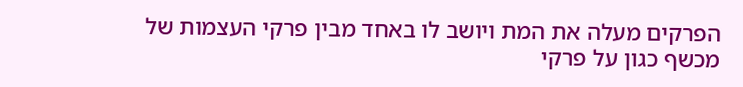הפרקים מעלה את המת ויושב לו באחד מבין פרקי העצמות של מכשף כגון על פרקי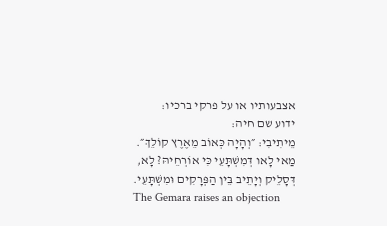אצבעותיו או על פרקי ברכיו:
ידוע שם חיה:
מֵיתִיבִי: ״וְהָיָה כְּאוֹב מֵאֶרֶץ קוֹלֵךְ״. מַאי לָאו דְּמִשְׁתָּעֵי כִּי אוֹרְחֵיהּ? לָא, דְּסָלֵיק וְיָתֵיב בֵּין הַפְּרָקִים וּמִשְׁתָּעֵי.
The Gemara raises an objection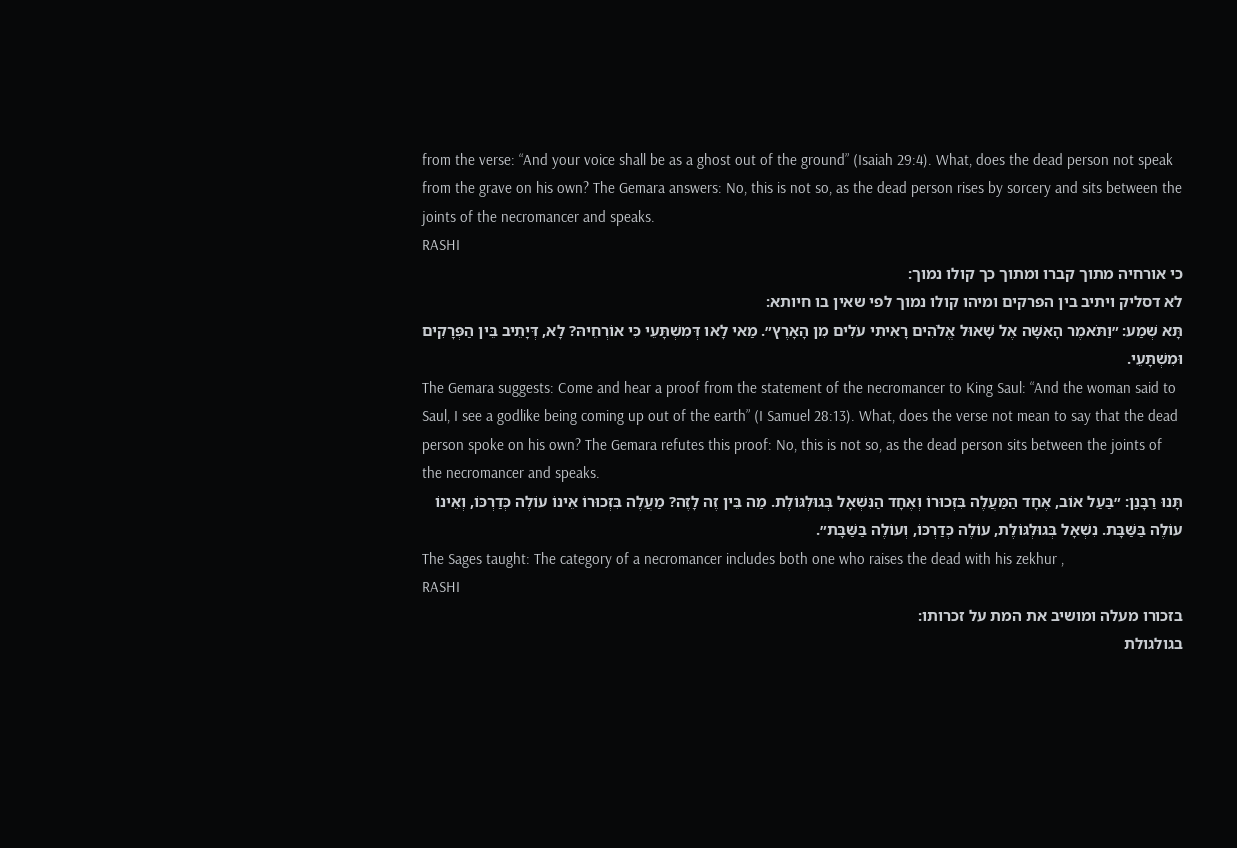from the verse: “And your voice shall be as a ghost out of the ground” (Isaiah 29:4). What, does the dead person not speak from the grave on his own? The Gemara answers: No, this is not so, as the dead person rises by sorcery and sits between the joints of the necromancer and speaks.
RASHI
כי אורחיה מתוך קברו ומתוך כך קולו נמוך:
לא דסליק ויתיב בין הפרקים ומיהו קולו נמוך לפי שאין בו חיותא:
תָּא שְׁמַע: ״וַתֹּאמֶר הָאִשָּׁה אֶל שָׁאוּל אֱלֹהִים רָאִיתִי עֹלִים מִן הָאָרֶץ״. מַאי לָאו דְּמִשְׁתָּעֵי כִּי אוֹרְחֵיהּ? לָא, דְּיָתֵיב בֵּין הַפְּרָקִים וּמִשְׁתָּעֵי.
The Gemara suggests: Come and hear a proof from the statement of the necromancer to King Saul: “And the woman said to Saul, I see a godlike being coming up out of the earth” (I Samuel 28:13). What, does the verse not mean to say that the dead person spoke on his own? The Gemara refutes this proof: No, this is not so, as the dead person sits between the joints of the necromancer and speaks.
תָּנוּ רַבָּנַן: ״בַּעַל אוֹב, אֶחָד הַמַּעֲלֶה בִּזְכוּרוֹ וְאֶחָד הַנִּשְׁאָל בְּגוּלְגּוֹלֶת. מַה בֵּין זֶה לָזֶה? מַעֲלֶה בִּזְכוּרוֹ אֵינוֹ עוֹלֶה כְּדַרְכּוֹ, וְאֵינוֹ עוֹלֶה בַּשַּׁבָּת. נִשְׁאָל בְּגוּלְגּוֹלֶת, עוֹלֶה כְּדַרְכּוֹ, וְעוֹלֶה בַּשַּׁבָּת״.
The Sages taught: The category of a necromancer includes both one who raises the dead with his zekhur ,
RASHI
בזכורו מעלה ומושיב את המת על זכרותו:
בגולגולת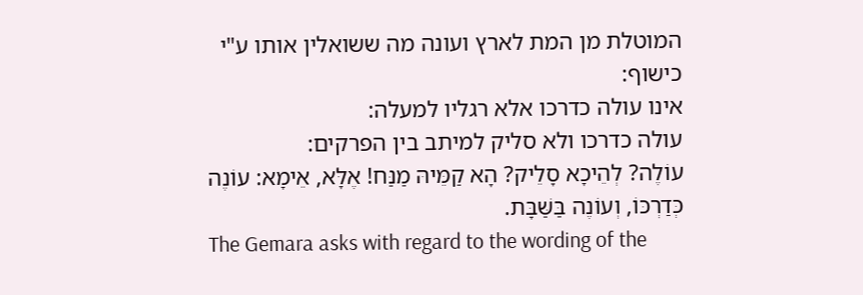המוטלת מן המת לארץ ועונה מה ששואלין אותו ע"י כישוף:
אינו עולה כדרכו אלא רגליו למעלה:
עולה כדרכו ולא סליק למיתב בין הפרקים:
עוֹלֶה? לְהֵיכָא סָלֵיק? הָא קַמֵּיהּ מַנַּח! אֶלָּא, אֵימָא: עוֹנֶה כְּדַרְכּוֹ, וְעוֹנֶה בַּשַּׁבָּת.
The Gemara asks with regard to the wording of the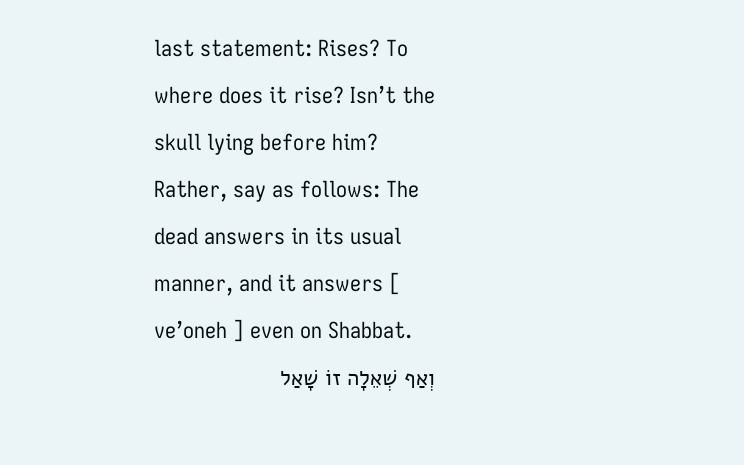last statement: Rises? To where does it rise? Isn’t the skull lying before him? Rather, say as follows: The dead answers in its usual manner, and it answers [ ve’oneh ] even on Shabbat.
וְאַף שְׁאֵלָה זוֹ שָׁאַל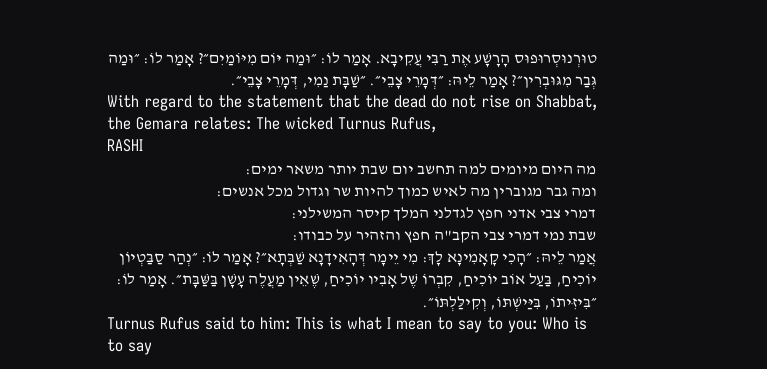טוּרְנוּסְרוּפוּס הָרָשָׁע אֶת רַבִּי עֲקִיבָא. אָמַר לוֹ: ״וּמַה יּוֹם מִיּוֹמַיִם״? אָמַר לוֹ: ״וּמַה גְּבַר מִגּוּבְרִין״? אָמַר לֵיהּ: ״דְּמָרֵי צָבֵי״. ״שַׁבָּת נַמִי, דְּמָרֵי צָבֵי״.
With regard to the statement that the dead do not rise on Shabbat, the Gemara relates: The wicked Turnus Rufus,
RASHI
מה היום מיומים למה תחשב יום שבת יותר משאר ימים:
ומה גבר מגוברין מה לאיש כמוך להיות שר וגדול מכל אנשים:
דמרי צבי אדני חפץ לגדלני המלך קיסר המשילני:
שבת נמי דמרי צבי הקב"ה חפץ והזהיר על כבודו:
אֲמַר לֵיהּ: ״הָכִי קָאָמִינָא לָךְ: מִי יֵימָר דְּהָאִידָנָא שַׁבְּתָא״? אָמַר לוֹ: ״נְהַר סַבַּטְיוֹן יוֹכִיחַ, בַּעַל אוֹב יוֹכִיחַ, קִבְרוֹ שֶׁל אָבִיו יוֹכִיחַ, שֶׁאֵין מַעֲלֶה עָשָׁן בַּשַּׁבָּת״. אָמַר לוֹ: ״בִּיזִּיתוֹ, בִּיַּישְׁתּוֹ, וְקִילַּלְתּוֹ״.
Turnus Rufus said to him: This is what I mean to say to you: Who is to say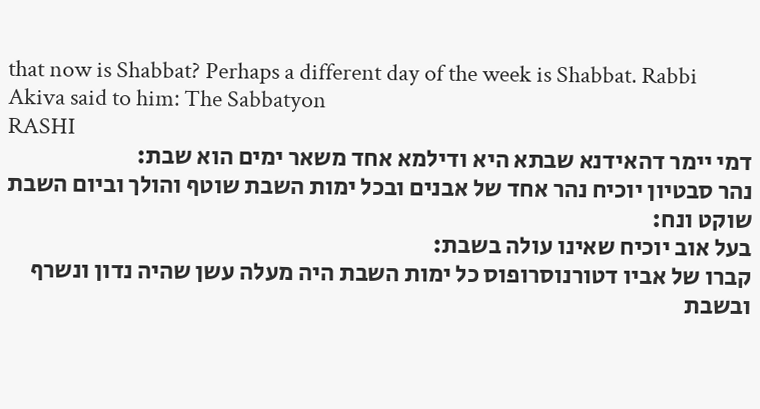that now is Shabbat? Perhaps a different day of the week is Shabbat. Rabbi Akiva said to him: The Sabbatyon
RASHI
דמי יימר דהאידנא שבתא היא ודילמא אחד משאר ימים הוא שבת:
נהר סבטיון יוכיח נהר אחד של אבנים ובכל ימות השבת שוטף והולך וביום השבת שוקט ונח:
בעל אוב יוכיח שאינו עולה בשבת:
קברו של אביו דטורנוסרופוס כל ימות השבת היה מעלה עשן שהיה נדון ונשרף ובשבת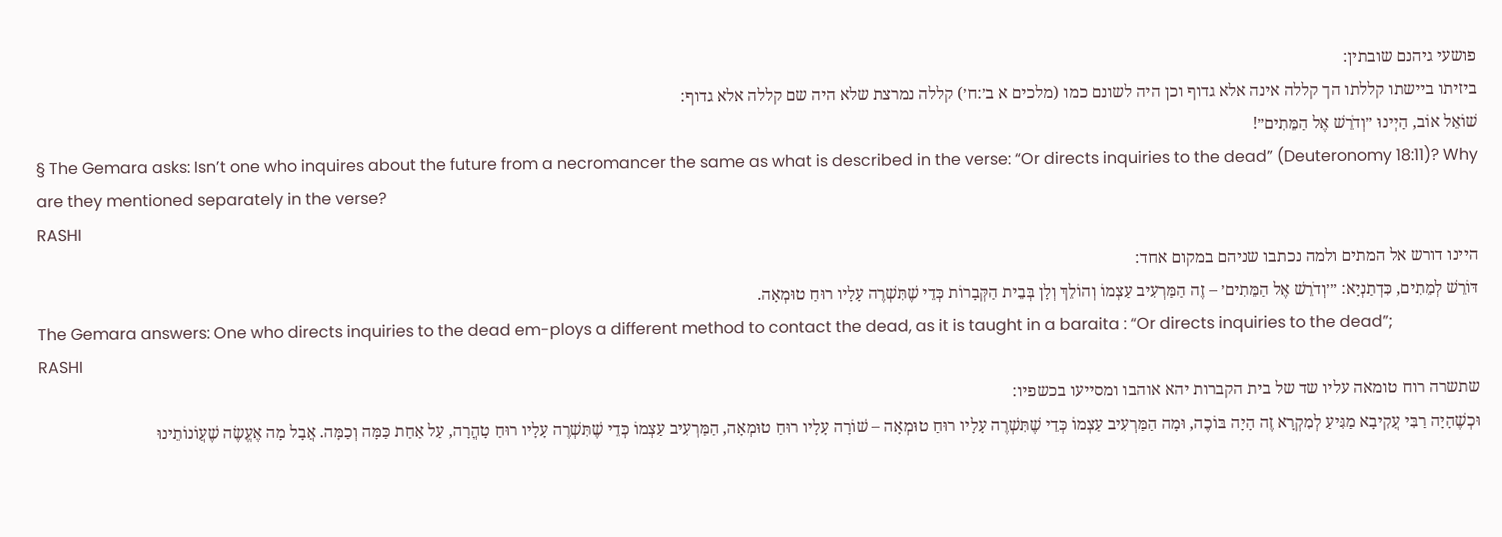פושעי גיהנם שובתין:
ביזיתו ביישתו קללתו הך קללה אינה אלא גדוף וכן היה לשונם כמו (מלכים א ב׳:ח׳) קללה נמרצת שלא היה שם קללה אלא גדוף:
שׁוֹאֵל אוֹב, הַיְינוּ ״וְדֹרֵשׁ אֶל הַמֵּתִים״!
§ The Gemara asks: Isn’t one who inquires about the future from a necromancer the same as what is described in the verse: “Or directs inquiries to the dead” (Deuteronomy 18:11)? Why are they mentioned separately in the verse?
RASHI
היינו דורש אל המתים ולמה נכתבו שניהם במקום אחד:
דּוֹרֵשׁ לְמֵתִים, כִּדְתַנְיָא: ״׳וְדֹרֵשׁ אֶל הַמֵּתִים׳ – זֶה הַמַּרְעִיב עַצְמוֹ וְהוֹלֵךְ וְלָן בְּבֵית הַקְּבָרוֹת כְּדֵי שֶׁתִּשְׁרֶה עָלָיו רוּחַ טוּמְאָה.
The Gemara answers: One who directs inquiries to the dead em-ploys a different method to contact the dead, as it is taught in a baraita : “Or directs inquiries to the dead”;
RASHI
שתשרה רוח טומאה עליו שד של בית הקברות יהא אוהבו ומסייעו בכשפיו:
וּכְשֶׁהָיָה רַבִּי עֲקִיבָא מַגִּיעַ לְמִקְרָא זֶה הָיָה בּוֹכֶה, וּמָה הַמַּרְעִיב עַצְמוֹ כְּדֵי שֶׁתִּשְׁרֶה עָלָיו רוּחַ טוּמְאָה – שׁוֹרָה עָלָיו רוּחַ טוּמְאָה, הַמַּרְעִיב עַצְמוֹ כְּדֵי שֶׁתִּשְׁרֶה עָלָיו רוּחַ טָהֳרָה, עַל אַחַת כַּמָּה וְכַמָּה. אֲבָל מָה אֶעֱשֶׂה שֶׁעֲוֹנוֹתֵינוּ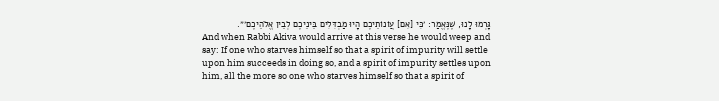גָּרְמוּ לָנוּ, שֶׁנֶּאֱמַר: ׳כִּי [אִם] עֲוֹנוֹתֵיכֶם הָיוּ מַבְדִּלִים בֵּינֵיכֶם לְבֵין אֱלֹהֵיכֶם׳״.
And when Rabbi Akiva would arrive at this verse he would weep and say: If one who starves himself so that a spirit of impurity will settle upon him succeeds in doing so, and a spirit of impurity settles upon him, all the more so one who starves himself so that a spirit of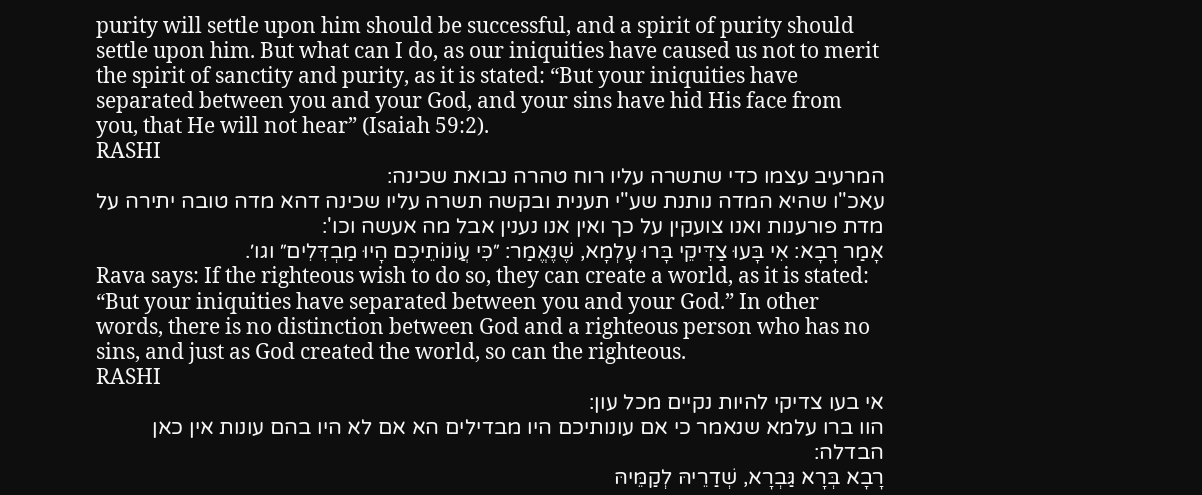purity will settle upon him should be successful, and a spirit of purity should settle upon him. But what can I do, as our iniquities have caused us not to merit the spirit of sanctity and purity, as it is stated: “But your iniquities have separated between you and your God, and your sins have hid His face from you, that He will not hear” (Isaiah 59:2).
RASHI
המרעיב עצמו כדי שתשרה עליו רוח טהרה נבואת שכינה:
עאכ"ו שהיא המדה נותנת שע"י תענית ובקשה תשרה עליו שכינה דהא מדה טובה יתירה על מדת פורענות ואנו צועקין על כך ואין אנו נענין אבל מה אעשה וכו':
אָמַר רָבָא: אִי בָּעוּ צַדִּיקֵי בָּרוּ עָלְמָא, שֶׁנֶּאֱמַר: ״כִּי עֲוֹנוֹתֵיכֶם הָיוּ מַבְדִּלִים״ וגו׳.
Rava says: If the righteous wish to do so, they can create a world, as it is stated: “But your iniquities have separated between you and your God.” In other words, there is no distinction between God and a righteous person who has no sins, and just as God created the world, so can the righteous.
RASHI
אי בעו צדיקי להיות נקיים מכל עון:
הוו ברו עלמא שנאמר כי אם עונותיכם היו מבדילים הא אם לא היו בהם עונות אין כאן הבדלה:
רָבָא בְּרָא גַּבְרָא, שְׁדַרֵיהּ לְקַמֵּיהּ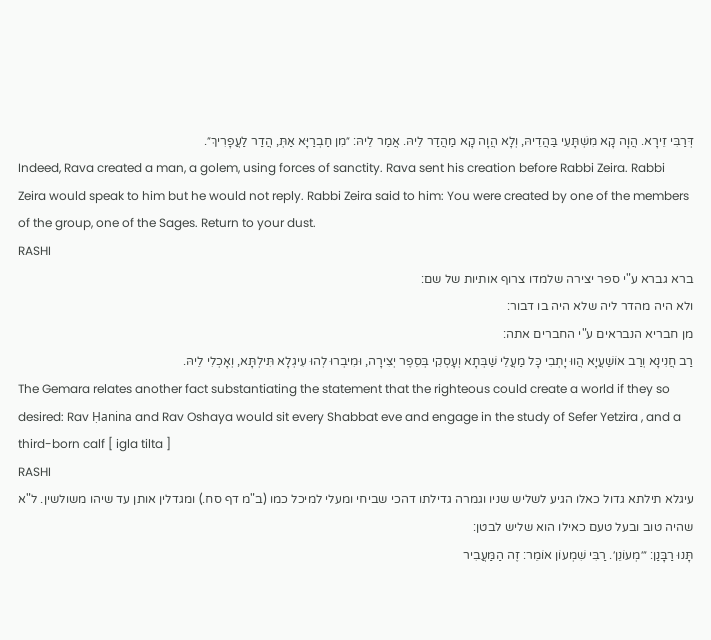דְּרַבִּי זֵירָא. הֲוָה קָא מִשְׁתָּעֵי בַּהֲדֵיהּ, וְלָא הֲוָה קָא מַהֲדַר לֵיהּ. אֲמַר לֵיהּ: ״מִן חַבְרַיָּא אַתְּ, הֲדַר לַעֲפָרִיךְ״.
Indeed, Rava created a man, a golem, using forces of sanctity. Rava sent his creation before Rabbi Zeira. Rabbi Zeira would speak to him but he would not reply. Rabbi Zeira said to him: You were created by one of the members of the group, one of the Sages. Return to your dust.
RASHI
ברא גברא ע"י ספר יצירה שלמדו צרוף אותיות של שם:
ולא היה מהדר ליה שלא היה בו דבור:
מן חבריא הנבראים ע"י החברים אתה:
רַב חֲנִינָא וְרַב אוֹשַׁעֲיָא הֲווּ יָתְבִי כָּל מַעֲלֵי שַׁבְּתָא וְעָסְקִי בְּסֵפֶר יְצִירָה, וּמִיבְרוּ לְהוּ עִיגְלָא תִּילְתָּא, וְאָכְלִי לֵיהּ.
The Gemara relates another fact substantiating the statement that the righteous could create a world if they so desired: Rav Ḥanina and Rav Oshaya would sit every Shabbat eve and engage in the study of Sefer Yetzira , and a third-born calf [ igla tilta ]
RASHI
עיגלא תילתא גדול כאלו הגיע לשליש שניו וגמרה גדילתו דהכי שביחי ומעלי למיכל כמו (ב"מ דף סח.) ומגדלין אותן עד שיהו משולשין. ל"א שהיה טוב ובעל טעם כאילו הוא שליש לבטן:
תָּנוּ רַבָּנַן: ״׳מְעוֹנֵן׳. רַבִּי שִׁמְעוֹן אוֹמֵר: זֶה הַמַּעֲבִיר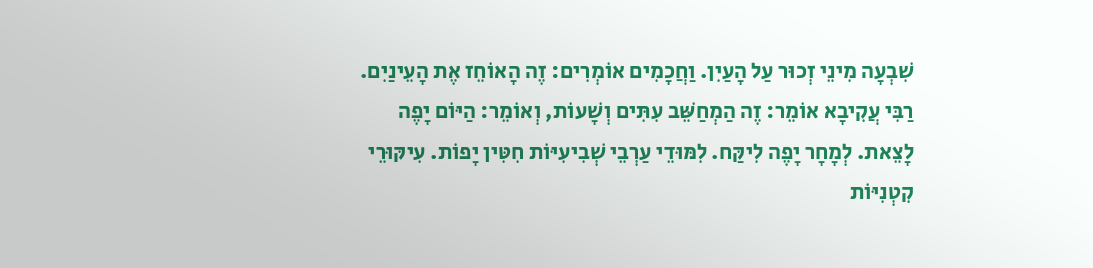שִׁבְעָה מִינֵי זְכוּר עַל הָעַיִן. וַחֲכָמִים אוֹמְרִים: זֶה הָאוֹחֵז אֶת הָעֵינַיִם. רַבִּי עֲקִיבָא אוֹמֵר: זֶה הַמְחַשֵּׁב עִתִּים וְשָׁעוֹת, וְאוֹמֵר: הַיּוֹם יָפֶה לָצֵאת. לְמָחָר יָפֶה לִיקַּח. לִמּוּדֵי עַרְבֵי שְׁבִיעִיּוֹת חִטִּין יָפוֹת. עִיקּוּרֵי קִטְנִיּוֹת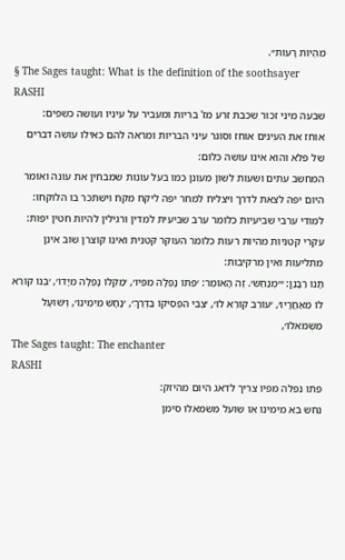מִהְיוֹת רָעוֹת״.
§ The Sages taught: What is the definition of the soothsayer
RASHI
שבעה מיני זכור שכבת זרע מז' בריות ומעביר על עיניו ועושה כשפים:
אוחז את העינים אוחז וסוגר עיני הבריות ומראה להם כאילו עושה דברים של פלא והוא אינו עושה כלום:
המחשב עתים ושעות לשון מעונן כמו בעל עונות שמבחין את עונה ואומר היום יפה לצאת לדרך ויצליח למחר יפה ליקח מקח וישתכר בו הלוקחו:
למודי ערבי שביעיות כלומר ערב שביעית למדין ורגילין להיות חטין יפות:
עקרי קטניות מהיות רעות כלומר העוקר קטנית ואינו קוצרן שוב אינן מתליעות ואין מרקיבות:
תָּנוּ רַבָּנַן: ״׳מְנַחֵשׁ׳. זֶה הָאוֹמֵר: ׳פִּתּוֹ נָפְלָה מִפִּיו׳, ׳מַקְּלוֹ נָפְלָה מִיָּדוֹ׳, ׳בְּנוֹ קוֹרֵא לוֹ מֵאַחֲרָיו׳, ׳עוֹרֵב קוֹרֵא לוֹ׳, ׳צְבִי הִפְסִיקוֹ בַּדֶּרֶךְ׳, ׳נָחָשׁ מִימִינוֹ׳, וְ׳שׁוּעָל מִשְּׂמֹאלוֹ׳,
The Sages taught: The enchanter
RASHI
פתו נפלה מפיו צריך לדאג היום מהיזק:
נחש בא מימינו או שועל משמאלו סימן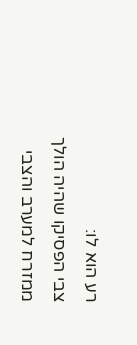רע הוא לו:
צבי הפסיקו שהיה הולך ממזרח למערב והצבי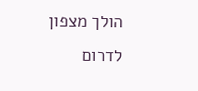הולך מצפון לדרום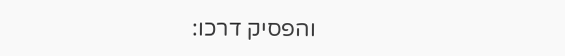והפסיק דרכו: